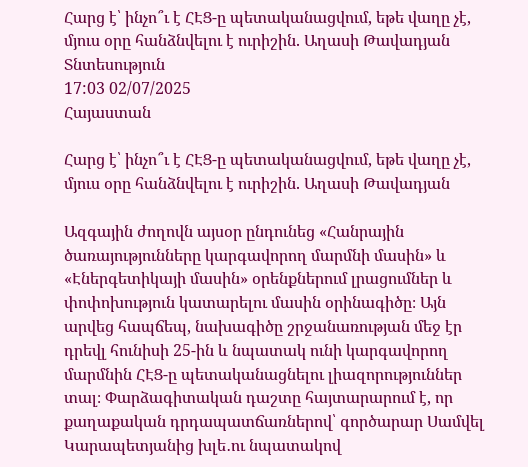Հարց է՝ ինչո՞ւ է ՀԷՑ-ը պետականացվում, եթե վաղը չէ, մյուս օրը հանձնվելու է ուրիշին. Աղասի Թավադյան
Տնտեսություն
17:03 02/07/2025
Հայաստան

Հարց է՝ ինչո՞ւ է ՀԷՑ-ը պետականացվում, եթե վաղը չէ, մյուս օրը հանձնվելու է ուրիշին. Աղասի Թավադյան

Ազգային ժողովն այսօր ընդունեց «Հանրային ծառայությունները կարգավորող մարմնի մասին» և «Էներգետիկայի մասին» օրենքներում լրացումներ և փոփոխություն կատարելու մասին օրինագիծը։ Այն արվեց հապճեպ, նախագիծը շրջանառության մեջ էր դրեվլ հունիսի 25-ին և նպատակ ունի կարգավորող մարմնին ՀԷՑ-ը պետականացնելու լիազորություններ տալ։ Փարձագիտական դաշտը հայտարարում է, որ քաղաքական դրդապատճառներով՝ գործարար Սամվել Կարապետյանից խլե․ու նպատակով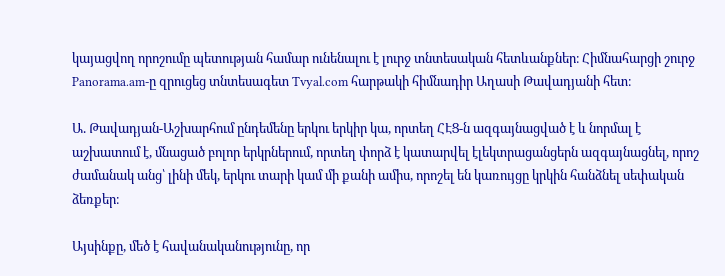կայացվող որոշումը պետության համար ունենալու է լուրջ տնտեսական հետևանքներ։ Հիմնահարցի շուրջ Panorama.am-ը զրուցեց տնտեսագետ Tvyal.com հարթակի հիմնադիր Աղասի Թավադյանի հետ։

Ա. Թավադյան-Աշխարհում ընդեմենը երկու երկիր կա, որտեղ ՀԷՑ-ն ազգայնացված է և նորմալ է աշխատում է, մնացած բոլոր երկրներում, որտեղ փորձ է կատարվել էլեկտրացանցերն ազգայնացնել, որոշ ժամանակ անց՝ լինի մեկ, երկու տարի կամ մի քանի ամիս, որոշել են կառույցը կրկին հանձնել սեփական ձեռքեր։

Այսինքը, մեծ է հավանականությունը, որ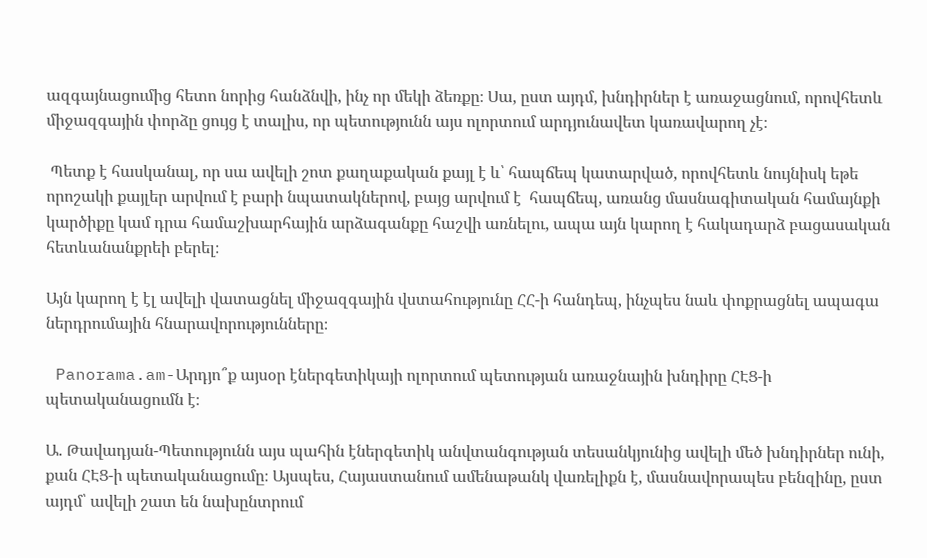ազգայնացումից հետո նորից հանձնվի, ինչ որ մեկի ձեռքը։ Սա, ըստ այդմ, խնդիրներ է առաջացնում, որովհետև միջազգային փորձը ցույց է տալիս, որ պետությունն այս ոլորտում արդյունավետ կառավարող չէ։

 Պետք է հասկանալ, որ սա ավելի շոտ քաղաքական քայլ է և՝ հապճեպ կատարված, որովհետև նույնիսկ եթե որոշակի քայլեր արվում է բարի նպատակներով, բայց արվում է  հապճեպ, առանց մասնագիտական համայնքի կարծիքը կամ դրա համաշխարհային արձագանքը հաշվի առնելու, ապա այն կարող է հակադարձ բացասական հետևանանքրեի բերել։

Այն կարող է էլ ավելի վատացնել միջազգային վստահությունը ՀՀ-ի հանդեպ, ինչպես նաև փոքրացնել ապագա ներդրումային հնարավորությունները։

 Panorama.am-Արդյո՞ք այսօր էներգետիկայի ոլորտում պետության առաջնային խնդիրը ՀԷՑ-ի պետականացումն է։

Ա. Թավադյան-Պետությունն այս պահին էներգետիկ անվտանգության տեսանկյունից ավելի մեծ խնդիրներ ունի, քան ՀԷՑ-ի պետականացումը։ Այսպես, Հայաստանում ամենաթանկ վառելիքն է, մասնավորապես բենզինը, ըստ այդմ՝ ավելի շատ են նախընտրում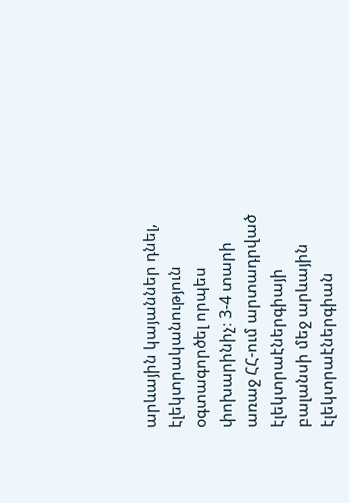արևային կայաններ դնել, էլեկտրականություն օգտագործել որպես փոխարինիչ։ 3-4 տարի առաջ ՀՀ-ում արտադրված էլեկտրաէներգիայի բալանսի մեջ արևային էլեկտրաէներգիան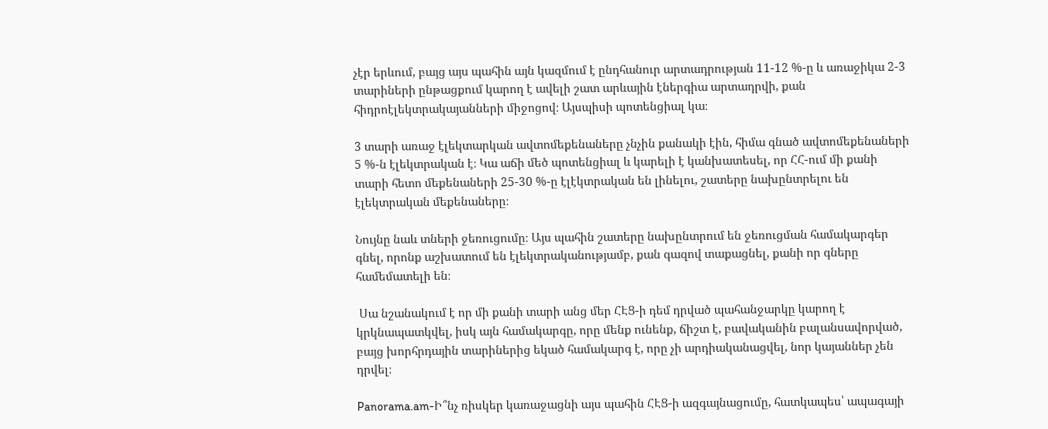չէր երևում, բայց այս պահին այն կազմում է ընդհանուր արտադրության 11-12 %-ը և առաջիկա 2-3 տարիների ընթացքում կարող է ավելի շատ արևային էներգիա արտադրվի, քան հիդրոէլեկտրակայանների միջոցով։ Այսպիսի պոտենցիալ կա։

3 տարի առաջ էլեկտարկան ավտոմեքենաները չնչին քանակի էին, հիմա գնած ավտոմեքենաների 5 %-ն էլեկտրական է։ Կա աճի մեծ պոտենցիալ և կարելի է կանխատեսել, որ ՀՀ-ում մի քանի տարի հետո մեքենաների 25-30 %-ը էլէկտրական են լինելու, շատերը նախընտրելու են էլեկտրական մեքենաները։

Նույնը նաև տների ջեռուցումը։ Այս պահին շատերը նախընտրում են ջեռուցման համակարգեր գնել, որոնք աշխատում են էլեկտրականությամբ, քան գազով տաքացնել, քանի որ գները համեմատելի են։

 Սա նշանակում է որ մի քանի տարի անց մեր ՀԷՑ-ի դեմ դրված պահանջարկը կարող է կրկնապատկվել, իսկ այն համակարգը, որը մենք ունենք, ճիշտ է, բավականին բալանսավորված, բայց խորհրդային տարիներից եկած համակարգ է, որը չի արդիականացվել, նոր կայաններ չեն դրվել։

Panorama.am-Ի՞նչ ռիսկեր կառաջացնի այս պահին ՀԷՑ-ի ազգայնացումը, հատկապես՝ ապագայի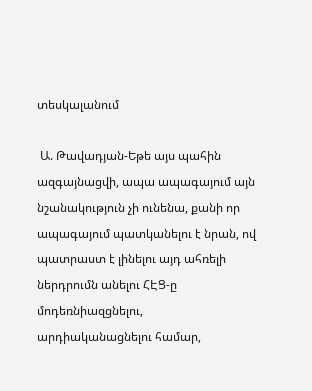տեսկալանում

 Ա. Թավադյան-Եթե այս պահին ազգայնացվի, ապա ապագայում այն նշանակություն չի ունենա, քանի որ ապագայում պատկանելու է նրան, ով պատրաստ է լինելու այդ ահռելի ներդրումն անելու ՀԷՑ-ը մոդեռնիազցնելու, արդիականացնելու համար,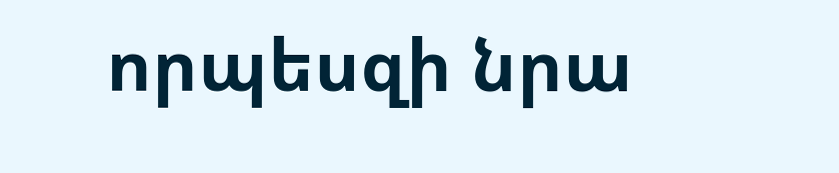որպեսզի նրա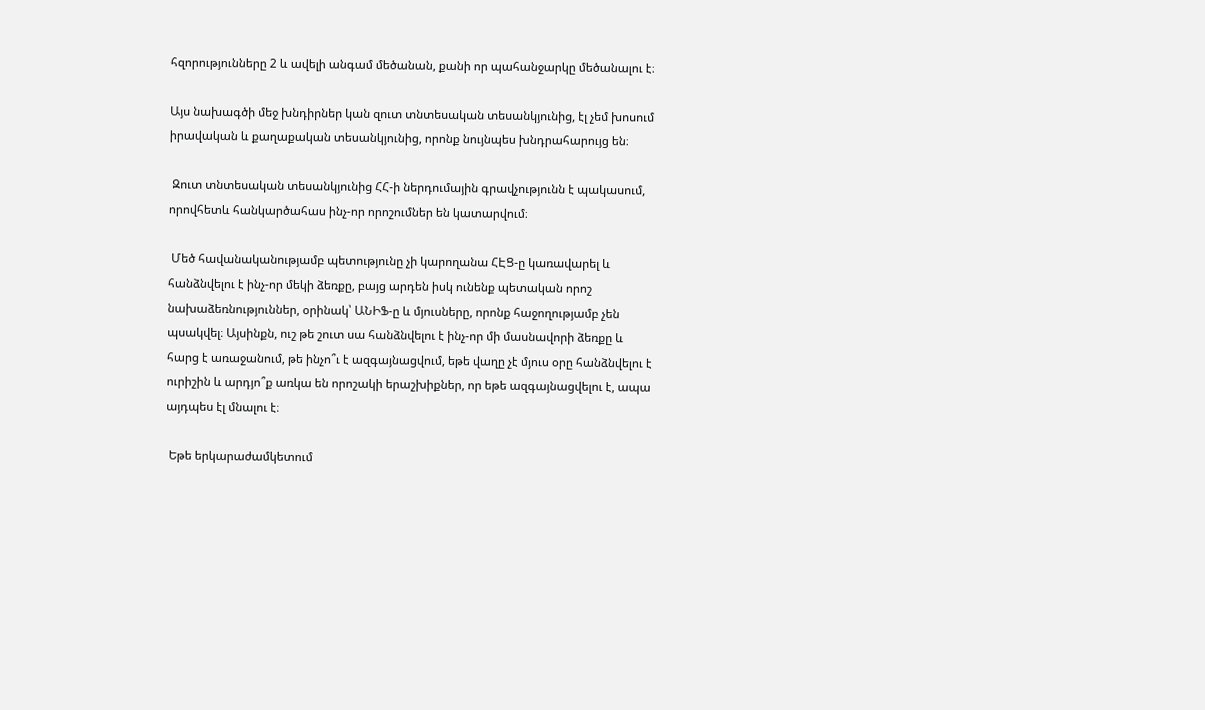հզորությունները 2 և ավելի անգամ մեծանան, քանի որ պահանջարկը մեծանալու է։

Այս նախագծի մեջ խնդիրներ կան զուտ տնտեսական տեսանկյունից, էլ չեմ խոսում իրավական և քաղաքական տեսանկյունից, որոնք նույնպես խնդրահարույց են։

 Զուտ տնտեսական տեսանկյունից ՀՀ-ի ներդումային գրավչությունն է պակասում, որովհետև հանկարծահաս ինչ-որ որոշումներ են կատարվում։

 Մեծ հավանականությամբ պետությունը չի կարողանա ՀԷՑ-ը կառավարել և հանձնվելու է ինչ-որ մեկի ձեռքը, բայց արդեն իսկ ունենք պետական որոշ նախաձեռնություններ, օրինակ՝ ԱՆԻՖ-ը և մյուսները, որոնք հաջողությամբ չեն պսակվել։ Այսինքն, ուշ թե շուտ սա հանձնվելու է ինչ-որ մի մասնավորի ձեռքը և հարց է առաջանում, թե ինչո՞ւ է ազգայնացվում, եթե վաղը չէ մյուս օրը հանձնվելու է ուրիշին և արդյո՞ք առկա են որոշակի երաշխիքներ, որ եթե ազգայնացվելու է, ապա այդպես էլ մնալու է։

 Եթե երկարաժամկետում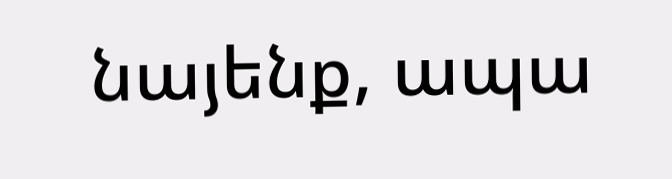նայենք, ապա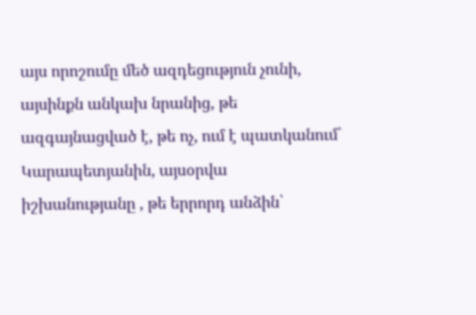այս որոշումը մեծ ազդեցություն չունի, այսինքն անկախ նրանից, թե ազգայնացված է, թե ոչ, ում է պատկանում՝ Կարապետյանին, այսօրվա իշխանությանը , թե երրորդ անձին՝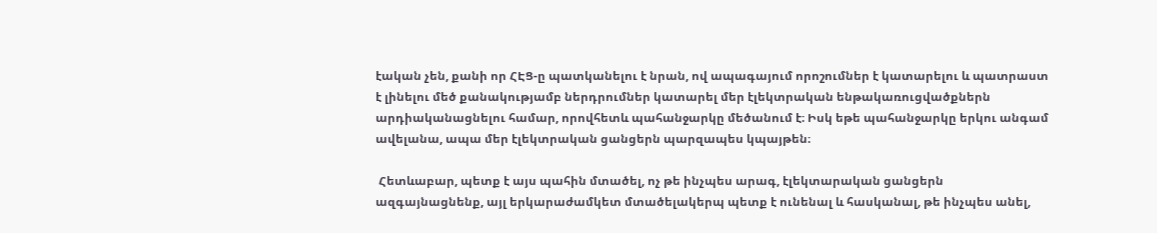էական չեն, քանի որ ՀԷՑ-ը պատկանելու է նրան, ով ապագայում որոշումներ է կատարելու և պատրաստ է լինելու մեծ քանակությամբ ներդրումներ կատարել մեր էլեկտրական ենթակառուցվածքներն արդիականացնելու համար, որովհետև պահանջարկը մեծանում է։ Իսկ եթե պահանջարկը երկու անգամ ավելանա, ապա մեր էլեկտրական ցանցերն պարզապես կպայթեն։

 Հետևաբար, պետք է այս պահին մտածել, ոչ թե ինչպես արագ, էլեկտարական ցանցերն ազգայնացնենք, այլ երկարաժամկետ մտածելակերպ պետք է ունենալ և հասկանալ, թե ինչպես անել,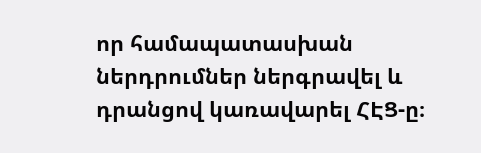որ համապատասխան ներդրումներ ներգրավել և դրանցով կառավարել ՀԷՑ-ը։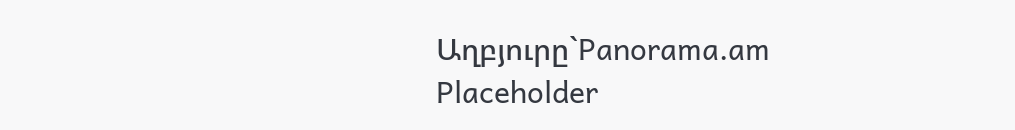Աղբյուրը`Panorama.am
Placeholder